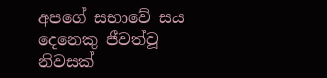අපගේ සභාවේ සය දෙනෙකු ජීවත්වූ නිවසක්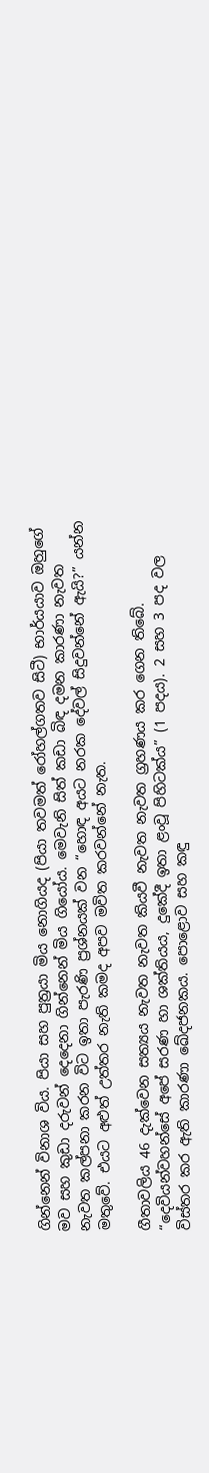ගින්නෙන් විනාශ විය. පියා සහ පුත්‍රයා මිය නොගියද (පියා තවමත් රෝහල්ගතව සිටී) භාර්යයාව ඔහුගේ මව සහ කුඩා දරුවන් දෙදෙනා ගින්නෙන් මිය ගියෝය. මෙවැනි සිත් කඩා බිඳ දමන කාරණා නැවත නැවත කල්පනා කරන විට ඉතා පැරණි ප්‍රශ්නයක් වන “හොඳ අයට නරක දේවල් සිදුවන්නේ ඇයි?” යන්න මතුවේ. එයට අළුත් උත්තර නැති කමද අපව මවිත කරවන්නේ නැත.

ගීතාවලිය 46 දැක්වෙන සත්‍යය නැවත නැවත කියවී නැවත නැවත ග්‍රහණය කර ගෙන තිබේ. “දෙවියන්වහන්සේ අපේ සරණ හා ශක්තියය, දුකේදී ඉතා ළංවූ පිහිටක්ය” (1 පදය). 2 සහ 3 පද වල විස්තර කර ඇති කාරණා ඛේදජනකය. පොළොව සහ කඳු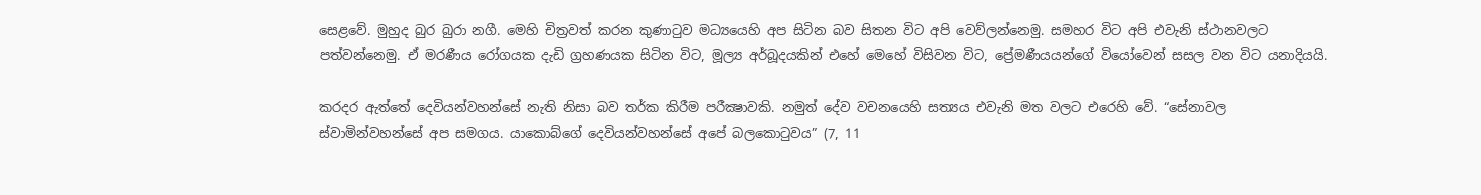සෙළවේ. මුහුද බුර බුරා නගී. මෙහි චිත්‍රවත් කරන කුණාටුව මධ්‍යයෙහි අප සිටින බව සිතන විට අපි වෙව්ලන්නෙමු. සමහර විට අපි එවැනි ස්ථානවලට පත්වන්නෙමු. ඒ මරණීය රෝගයක දැඩි ග්‍රහණයක සිටින විට, මූල්‍ය අර්බූදයකින් එහේ මෙහේ විසිවන විට, ප්‍රේමණීයයන්ගේ වියෝවෙන් සසල වන විට යනාදියයි.

කරදර ඇත්තේ දෙවියන්වහන්සේ නැති නිසා බව තර්ක කිරීම පරීක්‍ෂාවකි. නමුත් දේව වචනයෙහි සත්‍යය එවැනි මත වලට එරෙහි වේ. “සේනාවල ස්වාමින්වහන්සේ අප සමගය. යාකොබ්ගේ දෙවියන්වහන්සේ අපේ බලකොටුවය” (7, 11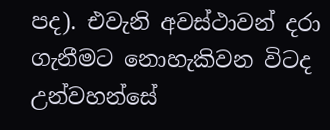පද). එවැනි අවස්ථාවන් දරා ගැනීමට නොහැකිවන විටද උන්වහන්සේ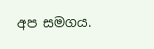අප සමගය.